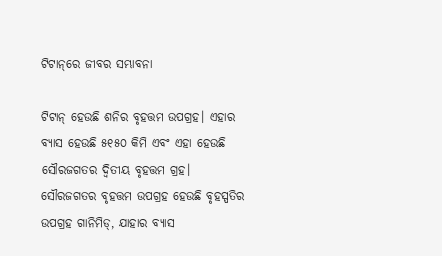ଟିଟାନ୍‌ରେ ଜୀବର ସମ୍ଭାବନା

ଟିଟାନ୍‌ ହେଉଛି ଶନିର ବୃହତ୍ତମ ଉପଗ୍ରହ। ଏହାର ବ୍ୟାସ ହେଉଛି ୫୧୫୦ କିମି ଏବଂ ଏହା ହେଉଛି ସୌରଜଗତର ଦ୍ୱିତୀୟ ବୃହତ୍ତମ ଗ୍ରହ। ସୌରଜଗତର ବୃହତ୍ତମ ଉପଗ୍ରହ ହେଉଛି ବୃହସ୍ପତିର ଉପଗ୍ରହ ଗାନିମିଡ୍‌, ଯାହାର ବ୍ୟାସ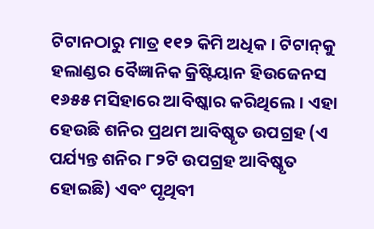ଟିଟାନଠାରୁ ମାତ୍ର ୧୧୨ କିମି ଅଧିକ। ଟିଟାନ୍‌କୁ ହଲାଣ୍ଡର ବୈଜ୍ଞାନିକ କ୍ରିଷ୍ଟିୟାନ ହିଉଜେନସ ୧୬୫୫ ମସିହାରେ ଆବିଷ୍କାର କରିଥିଲେ। ଏହା ହେଉଛି ଶନିର ପ୍ରଥମ ଆବିଷ୍କୃତ ଉପଗ୍ରହ (ଏ ପର୍ଯ୍ୟନ୍ତ ଶନିର ୮୨ଟି ଉପଗ୍ରହ ଆବିଷ୍କୃତ ହୋଇଛି) ଏବଂ ପୃଥିବୀ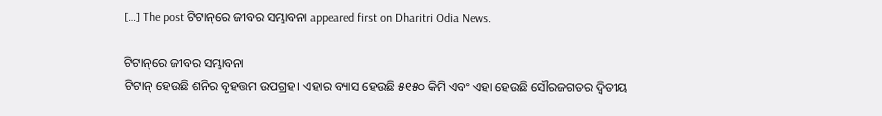[…] The post ଟିଟାନ୍‌ରେ ଜୀବର ସମ୍ଭାବନା appeared first on Dharitri Odia News.

ଟିଟାନ୍‌ରେ ଜୀବର ସମ୍ଭାବନା
ଟିଟାନ୍‌ ହେଉଛି ଶନିର ବୃହତ୍ତମ ଉପଗ୍ରହ। ଏହାର ବ୍ୟାସ ହେଉଛି ୫୧୫୦ କିମି ଏବଂ ଏହା ହେଉଛି ସୌରଜଗତର ଦ୍ୱିତୀୟ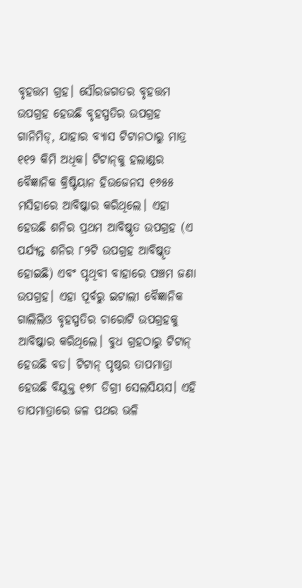ବୃହତ୍ତମ ଗ୍ରହ। ସୌରଜଗତର ବୃହତ୍ତମ ଉପଗ୍ରହ ହେଉଛି ବୃହସ୍ପତିର ଉପଗ୍ରହ ଗାନିମିଡ୍‌, ଯାହାର ବ୍ୟାସ ଟିଟାନଠାରୁ ମାତ୍ର ୧୧୨ କିମି ଅଧିକ। ଟିଟାନ୍‌କୁ ହଲାଣ୍ଡର ବୈଜ୍ଞାନିକ କ୍ରିଷ୍ଟିୟାନ ହିଉଜେନସ ୧୬୫୫ ମସିହାରେ ଆବିଷ୍କାର କରିଥିଲେ। ଏହା ହେଉଛି ଶନିର ପ୍ରଥମ ଆବିଷ୍କୃତ ଉପଗ୍ରହ (ଏ ପର୍ଯ୍ୟନ୍ତ ଶନିର ୮୨ଟି ଉପଗ୍ରହ ଆବିଷ୍କୃତ ହୋଇଛି) ଏବଂ ପୃଥିବୀ ବାହାରେ ପଞ୍ଚମ ଜଣା ଉପଗ୍ରହ। ଏହା ପୂର୍ବରୁ ଇଟାଲୀ ବୈଜ୍ଞାନିକ ଗାଲିଲିଓ ବୃହସ୍ପତିର ଚାରୋଟି ଉପଗ୍ରହକୁ ଆବିଷ୍କାର କରିଥିଲେ। ବୁଧ ଗ୍ରହଠାରୁ ଟିଟାନ୍‌ ହେଉଛି ବଡ। ଟିଟାନ୍‌ ପୃଷ୍ଠର ତାପମାତ୍ରା ହେଉଛି ବିଯୁକ୍ତ ୧୭୮ ଡିଗ୍ରୀ ସେଲସିୟସ। ଏହି ତାପମାତ୍ରାରେ ଜଳ ପଥର ଭଳି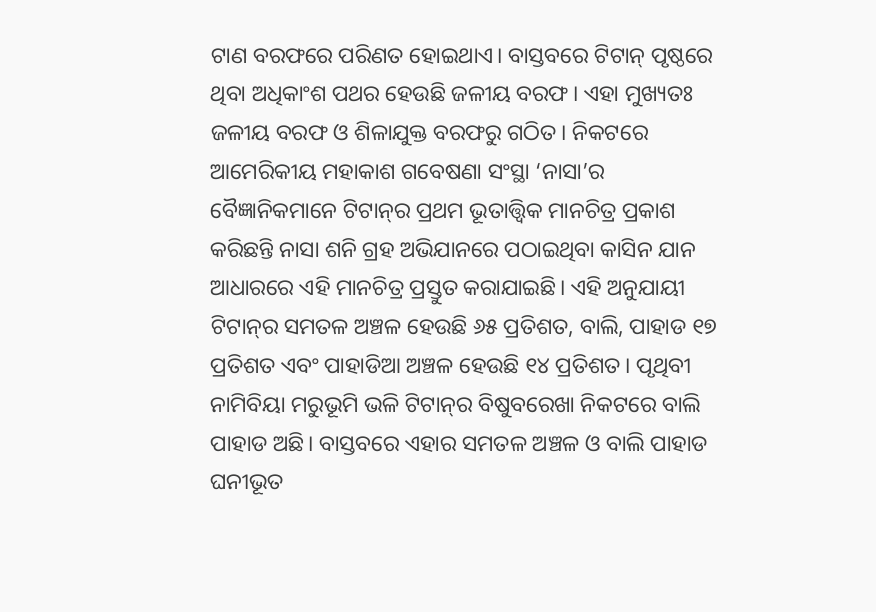ଟାଣ ବରଫରେ ପରିଣତ ହୋଇଥାଏ। ବାସ୍ତବରେ ଟିଟାନ୍‌ ପୃଷ୍ଠରେ ଥିବା ଅଧିକାଂଶ ପଥର ହେଉଛି ଜଳୀୟ ବରଫ। ଏହା ମୁଖ୍ୟତଃ ଜଳୀୟ ବରଫ ଓ ଶିଳାଯୁକ୍ତ ବରଫରୁ ଗଠିତ। ନିକଟରେ ଆମେରିକୀୟ ମହାକାଶ ଗବେଷଣା ସଂସ୍ଥା ‘ନାସା’ର ବୈଜ୍ଞାନିକମାନେ ଟିଟାନ୍‌ର ପ୍ରଥମ ଭୂତାତ୍ତ୍ୱିକ ମାନଚିତ୍ର ପ୍ରକାଶ କରିଛନ୍ତି ନାସା ଶନି ଗ୍ରହ ଅଭିଯାନରେ ପଠାଇଥିବା କାସିନ ଯାନ ଆଧାରରେ ଏହି ମାନଚିତ୍ର ପ୍ରସ୍ତୁତ କରାଯାଇଛି। ଏହି ଅନୁଯାୟୀ ଟିଟାନ୍‌ର ସମତଳ ଅଞ୍ଚଳ ହେଉଛି ୬୫ ପ୍ରତିଶତ, ବାଲି, ପାହାଡ ୧୭ ପ୍ରତିଶତ ଏବଂ ପାହାଡିଆ ଅଞ୍ଚଳ ହେଉଛି ୧୪ ପ୍ରତିଶତ। ପୃଥିବୀ ନାମିବିୟା ମରୁଭୂମି ଭଳି ଟିଟାନ୍‌ର ବିଷୁବରେଖା ନିକଟରେ ବାଲି ପାହାଡ ଅଛି। ବାସ୍ତବରେ ଏହାର ସମତଳ ଅଞ୍ଚଳ ଓ ବାଲି ପାହାଡ ଘନୀଭୂତ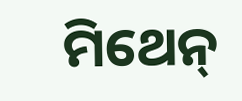ମିଥେନ୍‌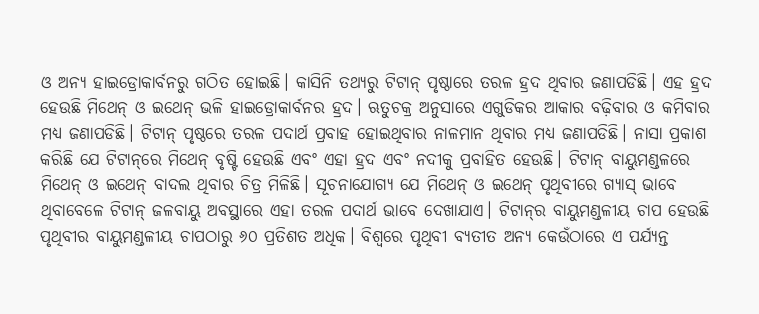ଓ ଅନ୍ୟ ହାଇଡ୍ରୋକାର୍ବନରୁ ଗଠିତ ହୋଇଛି। କାସିନି ତଥ୍ୟରୁ ଟିଟାନ୍‌ ପୃଷ୍ଠାରେ ତରଳ ହ୍ରଦ ଥିବାର ଜଣାପଡିଛି। ଏହ ହ୍ରଦ ହେଉଛି ମିଥେନ୍‌ ଓ ଇଥେନ୍‌ ଭଳି ହାଇଡ୍ରୋକାର୍ବନର ହ୍ରଦ। ଋତୁଚକ୍ର ଅନୁସାରେ ଏଗୁଡିକର ଆକାର ବଢ଼ିବାର ଓ କମିବାର ମଧ୍ୟ ଜଣାପଡିଛି। ଟିଟାନ୍‌ ପୃଷ୍ଠରେ ତରଳ ପଦାର୍ଥ ପ୍ରବାହ ହୋଇଥିବାର ନାଳମାନ ଥିବାର ମଧ୍ୟ ଜଣାପଡିଛି। ନାସା ପ୍ରକାଶ କରିଛି ଯେ ଟିଟାନ୍‌ରେ ମିଥେନ୍‌ ବୃଷ୍ଟି ହେଉଛି ଏବଂ ଏହା ହ୍ରଦ ଏବଂ ନଦୀକୁ ପ୍ରବାହିତ ହେଉଛି। ଟିଟାନ୍‌ ବାୟୁମଣ୍ଡଳରେ ମିଥେନ୍‌ ଓ ଇଥେନ୍‌ ବାଦଲ ଥିବାର ଚିତ୍ର ମିଳିଛି। ସୂଚନାଯୋଗ୍ୟ ଯେ ମିଥେନ୍‌ ଓ ଇଥେନ୍‌ ପୃଥିବୀରେ ଗ୍ୟାସ୍‌ ଭାବେ ଥିବାବେଳେ ଟିଟାନ୍‌ ଜଳବାୟୁ ଅବସ୍ଥାରେ ଏହା ତରଳ ପଦାର୍ଥ ଭାବେ ଦେଖାଯାଏ। ଟିଟାନ୍‌ର ବାୟୁମଣ୍ଡଳୀୟ ଚାପ ହେଉଛି ପୃଥିବୀର ବାୟୁମଣ୍ଡଳୀୟ ଚାପଠାରୁ ୬୦ ପ୍ରତିଶତ ଅଧିକ। ବିଶ୍ୱରେ ପୃଥିବୀ ବ୍ୟତୀତ ଅନ୍ୟ କେଉଁଠାରେ ଏ ପର୍ଯ୍ୟନ୍ତ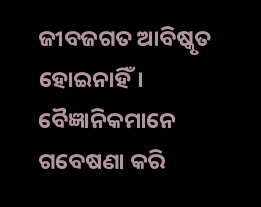ଜୀବଜଗତ ଆବିଷ୍କୃତ ହୋଇନାହିଁ। ବୈଜ୍ଞାନିକମାନେ ଗବେଷଣା କରି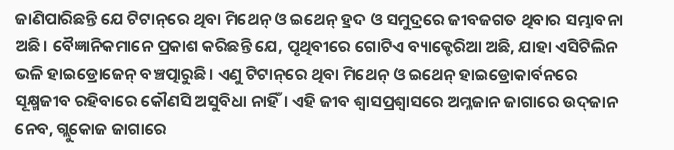ଜାଣିପାରିଛନ୍ତି ଯେ ଟିଟାନ୍‌ରେ ଥିବା ମିଥେନ୍‌ ଓ ଇଥେନ୍‌ ହ୍ରଦ ଓ ସମୁଦ୍ରରେ ଜୀବଜଗତ ଥିବାର ସମ୍ଭାବନା ଅଛି। ବୈଜ୍ଞାନିକମାନେ ପ୍ରକାଶ କରିଛନ୍ତି ଯେ, ପୃଥିବୀରେ ଗୋଟିଏ ବ୍ୟାକ୍ଟେରିଆ ଅଛି, ଯାହା ଏସିଟିଲିନ ଭଳି ହାଇଡ୍ରୋଜେନ୍‌ ବଞ୍ଚତ୍ପାରୁଛି। ଏଣୁ ଟିଟାନ୍‌ରେ ଥିବା ମିଥେନ୍‌ ଓ ଇଥେନ୍‌ ହାଇଡ୍ରୋକାର୍ବନରେ ସୂକ୍ଷ୍ମଜୀବ ରହିବାରେ କୌଣସି ଅସୁବିଧା ନାହିଁ। ଏହି ଜୀବ ଶ୍ୱାସପ୍ରଶ୍ୱାସରେ ଅମ୍ଳଜାନ ଜାଗାରେ ଉଦ୍‌ଜାନ ନେବ, ଗ୍ଲୁକୋଜ ଜାଗାରେ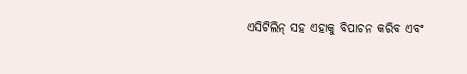ଏସିଟିଲିନ୍‌ ସହ ଏହାକୁ ବିପାଚନ କରିବ ଏବଂ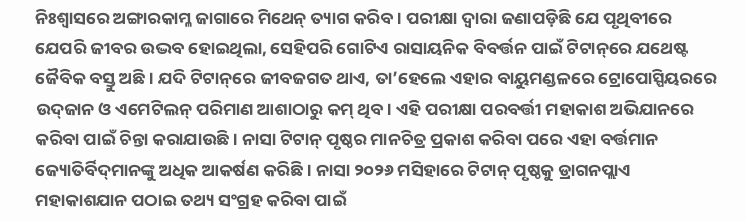ନିଃଶ୍ୱାସରେ ଅଙ୍ଗାରକାମ୍ଳ ଜାଗାରେ ମିଥେନ୍‌ ତ୍ୟାଗ କରିବ। ପରୀକ୍ଷା ଦ୍ୱାରା ଜଣାପଡ଼ିଛି ଯେ ପୃଥିବୀରେ ଯେପରି ଜୀବର ଉଦ୍ଭବ ହୋଇଥିଲା, ସେହିପରି ଗୋଟିଏ ରାସାୟନିକ ବିବର୍ତ୍ତନ ପାଇଁ ଟିଟାନ୍‌ରେ ଯଥେଷ୍ଟ ଜୈବିକ ବସ୍ତୁ ଅଛି। ଯଦି ଟିଟାନ୍‌ରେ ଜୀବଜଗତ ଥାଏ, ତା’ହେଲେ ଏହାର ବାୟୁମଣ୍ଡଳରେ ଟ୍ରୋପୋସ୍ପିୟରରେ ଉଦ୍‌ଜାନ ଓ ଏମେଟିଲନ୍‌ ପରିମାଣ ଆଶାଠାରୁ କମ୍‌ ଥିବ। ଏହି ପରୀକ୍ଷା ପରବର୍ତ୍ତୀ ମହାକାଶ ଅଭିଯାନରେ କରିବା ପାଇଁ ଚିନ୍ତା କରାଯାଉଛି। ନାସା ଟିଟାନ୍‌ ପୃଷ୍ଠର ମାନଚିତ୍ର ପ୍ରକାଶ କରିବା ପରେ ଏହା ବର୍ତ୍ତମାନ ଜ୍ୟୋତିର୍ବିଦ୍‌ମାନଙ୍କୁ ଅଧିକ ଆକର୍ଷଣ କରିଛି। ନାସା ୨୦୨୬ ମସିହାରେ ଟିଟାନ୍‌ ପୃଷ୍ଠକୁ ଡ୍ରାଗନପ୍ଲାଏ ମହାକାଶଯାନ ପଠାଇ ତଥ୍ୟ ସଂଗ୍ରହ କରିବା ପାଇଁ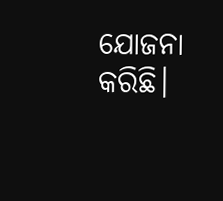ଯୋଜନା କରିଛି।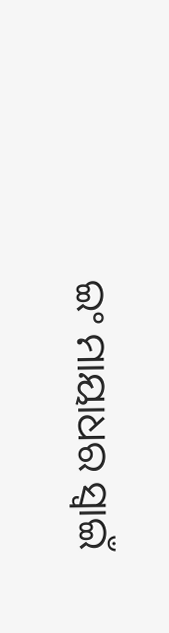ଇଂ ମାୟାଧର ସ୍ବାଇଁ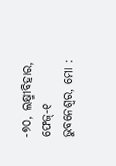-୭୦, ଲକ୍ଷ୍ମୀବିହାର, ଫେଜ୍‌-୧ ଭୁବନେଶ୍ୱର, ମୋ :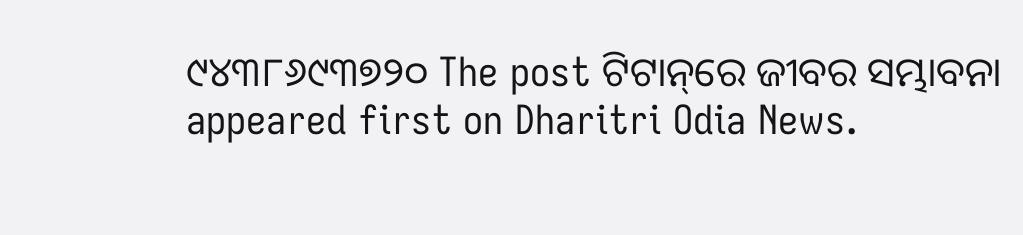୯୪୩୮୬୯୩୭୨୦ The post ଟିଟାନ୍‌ରେ ଜୀବର ସମ୍ଭାବନା appeared first on Dharitri Odia News.